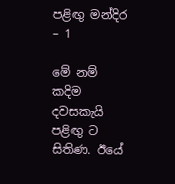පළිඟු මන්දිර – 1

මේ නම් කදිම දවසකැයි පළිඟු ට සිතිණ. ඊයේ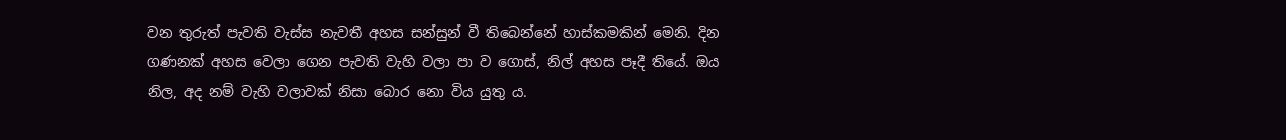වන තුරුත් පැවති වැස්ස නැවතී අහස සන්සුන් වී තිබෙන්නේ හාස්කමකින් මෙනි. දින ගණනක් අහස වෙලා ගෙන පැවති වැහි වලා පා ව ගොස්, නිල් අහස පෑදී තියේ. ඔය නිල, අද නම් වැහි වලාවක් නිසා බොර නො විය යුතු ය.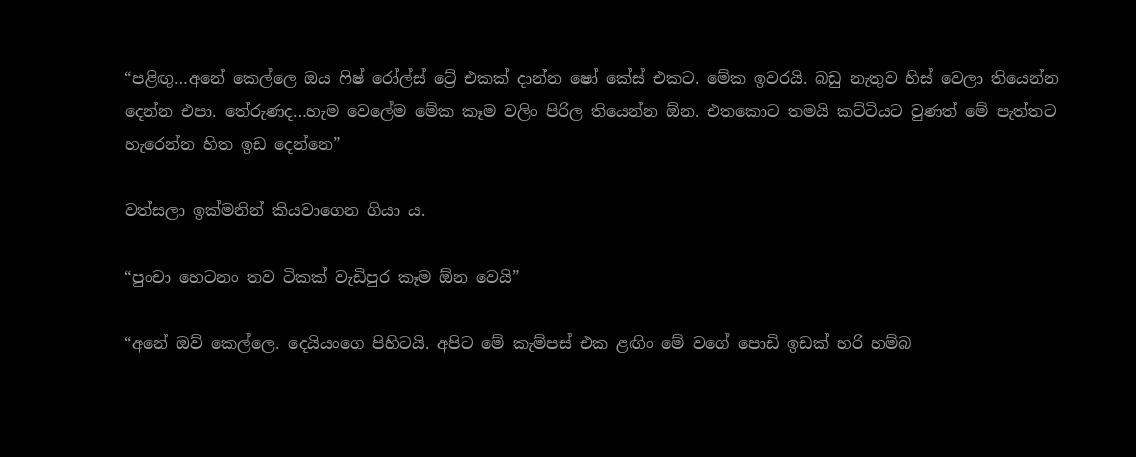“පළිඟු…අනේ කෙල්ලෙ ඔය ෆිෂ් රෝල්ස් ට්‍රේ එකක් දාන්න ෂෝ කේස් එකට. මේක ඉවරයි. බඩු නැතුව හිස් වෙලා තියෙන්න දෙන්න එපා. තේරුණද…හැම වෙලේම මේක කෑම වලිං පිරිල තියෙන්න ඕන. එතකොට තමයි කට්ටියට වුණත් මේ පැත්තට හැරෙන්න හිත ඉඩ දෙන්නෙ”

වත්සලා ඉක්මනින් කියවාගෙන ගියා ය.

“පුංචා හෙටනං තව ටිකක් වැඩිපුර කෑම ඕන වෙයි”

“අනේ ඔව් කෙල්ලෙ. දෙයියංගෙ පිහිටයි. අපිට මේ කැම්පස් එක ළඟිං මේ වගේ පොඩි ඉඩක් හරි හම්බ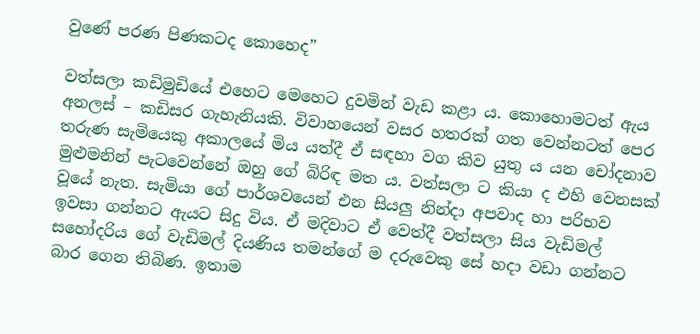වුණේ පරණ පිණකටද කොහෙද”

වත්සලා කඩිමුඩියේ එහෙට මෙහෙට දුවමින් වැඩ කළා ය. කොහොමටත් ඇය අනලස් – කඩිසර ගැහැනියකි. විවාහයෙන් වසර හතරක් ගත වෙන්නටත් පෙර තරුණ සැමියෙකු අකාලයේ මිය යත්දී ඒ සඳහා වග කිව යුතු ය යන චෝදනාව මුළුමනින් පැටවෙන්නේ ඔහු ගේ බිරිඳ මත ය. වත්සලා ට කියා ද එහි වෙනසක් වූයේ නැත. සැමියා ගේ පාර්ශවයෙන් එන සියලු නින්දා අපවාද හා පරිභව ඉවසා ගන්නට ඇයට සිදු විය. ඒ මදිවාට ඒ වෙත්දී වත්සලා සිය වැඩිමල් සහෝදරිය ගේ වැඩිමල් දියණිය තමන්ගේ ම දරුවෙකු සේ හදා වඩා ගන්නට බාර ගෙන තිබිණ. ඉතාම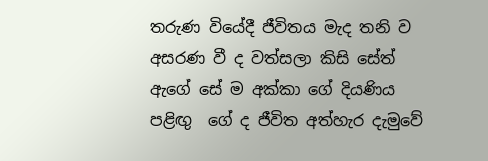තරුණ වියේදී ජීවිතය මැද තනි ව අසරණ වී ද වත්සලා කිසි සේත් ඇගේ සේ ම අක්කා ගේ දියණිය පළිඟු  ගේ ද ජීවිත අත්හැර දැමුවේ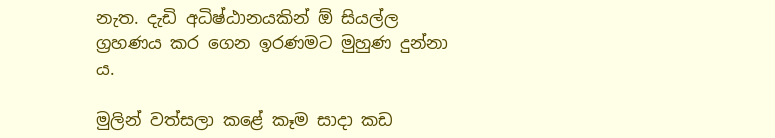නැත. දැඩි අධිෂ්ඨානයකින් ඕ සියල්ල ග්‍රහණය කර ගෙන ඉරණමට මුහුණ දුන්නා ය.

මුලින් වත්සලා කළේ කෑම සාදා කඩ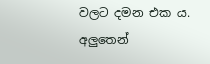වලට දමන එක ය. අලුතෙන්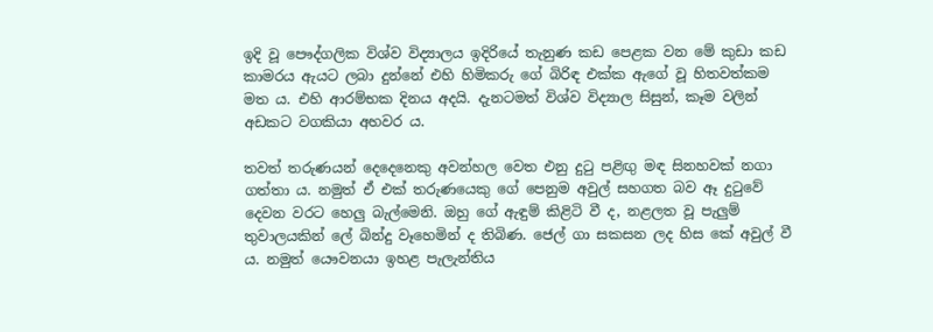ඉදි වූ පෞද්ගලික විශ්ව විද්‍යාලය ඉදිරියේ තැනුණ කඩ පෙළක වන මේ කුඩා කඩ කාමරය ඇයට ලබා දුන්නේ එහි හිමිකරු ගේ බිරිඳ එක්ක ඇගේ වූ හිතවත්කම මත ය. එහි ආරම්භක දිනය අදයි. දැනටමත් විශ්ව විද්‍යාල සිසුන්, කෑම වලින් අඩකට වගකියා අහවර ය.

තවත් තරුණයන් දෙදෙනෙකු අවන්හල වෙත එනු දුටු පළිඟු මඳ සිනහවක් නගා ගත්තා ය. නමුත් ඒ එක් තරුණයෙකු ගේ පෙනුම අවුල් සහගත බව ඈ දුටුවේ දෙවන වරට හෙලු බැල්මෙනි. ඔහු ගේ ඇඳුම් කිළිටි වී ද, නළලත වූ පැලුම් තුවාලයකින් ලේ බින්දු වෑහෙමින් ද තිබිණ. ජෙල් ගා සකසන ලද හිස කේ අවුල් වී ය. නමුත් යෞවනයා ඉහළ පැලැන්තිය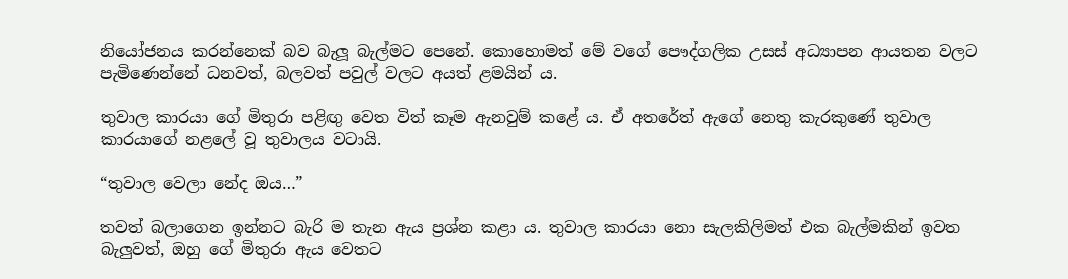නියෝජනය කරන්නෙක් බව බැලූ බැල්මට පෙනේ. කොහොමත් මේ වගේ පෞද්ගලික උසස් අධ්‍යාපන ආයතන වලට පැමිණෙන්නේ ධනවත්, බලවත් පවුල් වලට අයත් ළමයින් ය.

තුවාල කාරයා ගේ මිතුරා පළිඟු වෙත විත් කෑම ඇනවුම් කළේ ය. ඒ අතරේත් ඇගේ නෙතු කැරකුණේ තුවාල කාරයාගේ නළලේ වූ තුවාලය වටායි.

“තුවාල වෙලා නේද ඔය…”

තවත් බලාගෙන ඉන්නට බැරි ම තැන ඇය ප්‍රශ්න කළා ය. තුවාල කාරයා නො සැලකිලිමත් එක බැල්මකින් ඉවත බැලුවත්, ඔහු ගේ මිතුරා ඇය වෙතට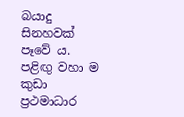බයාදු සිනහවක් පෑවේ ය. පළිඟු වහා ම කුඩා ප්‍රථමාධාර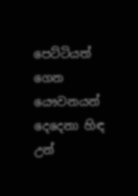පෙට්ටියත් ගෙන යෞවනයන් දෙදෙනා හිඳ උන්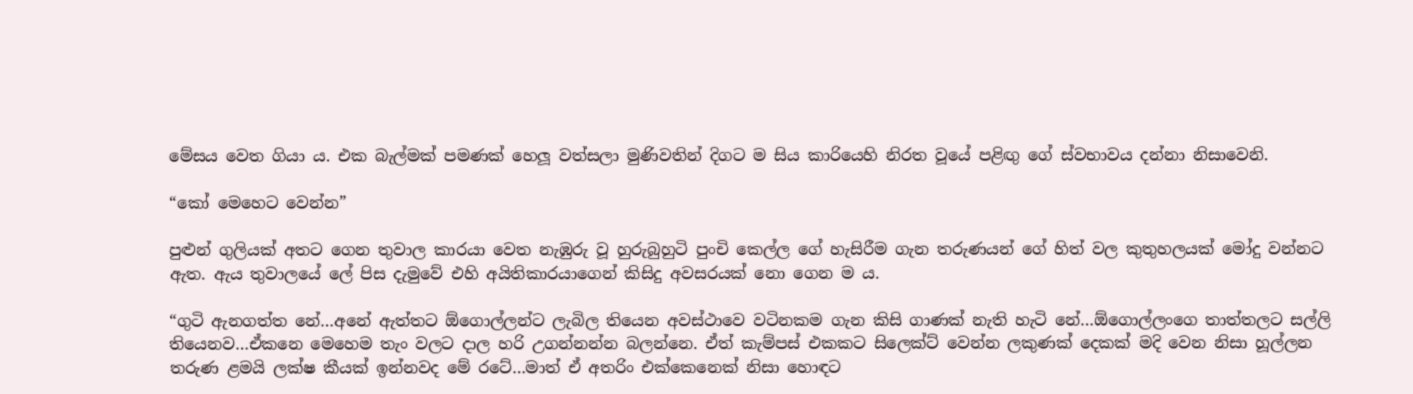මේසය වෙත ගියා ය. එක බැල්මක් පමණක් හෙලූ වත්සලා මුණිවතින් දිගට ම සිය කාරියෙහි නිරත වූයේ පළිඟු ගේ ස්වභාවය දන්නා නිසාවෙනි.

“කෝ මෙහෙට වෙන්න”

පුළුන් ගුලියක් අතට ගෙන තුවාල කාරයා වෙත නැඹුරු වූ හුරුබුහුටි පුංචි කෙල්ල ගේ හැසිරීම ගැන තරුණයන් ගේ හිත් වල කුතුහලයක් මෝදු වන්නට ඇත. ඇය තුවාලයේ ලේ පිස දැමුවේ එහි අයිතිකාරයාගෙන් කිසිදු අවසරයක් නො ගෙන ම ය.

“ගුටි ඇනගත්ත නේ…අනේ ඇත්තට ඕගොල්ලන්ට ලැබිල තියෙන අවස්ථාවෙ වටිනකම ගැන කිසි ගාණක් නැති හැටි නේ…ඕගොල්ලංගෙ තාත්තලට සල්ලි තියෙනව…ඒකනෙ මෙහෙම තැං වලට දාල හරි උගන්නන්න බලන්නෙ. ඒත් කැම්පස් එකකට සිලෙක්ට් වෙන්න ලකුණක් දෙකක් මදි වෙන නිසා හූල්ලන තරුණ ළමයි ලක්ෂ කීයක් ඉන්නවද මේ රටේ…මාත් ඒ අතරිං එක්කෙනෙක් නිසා හොඳට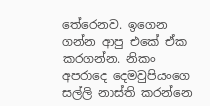තේරෙනව. ඉගෙන ගන්න ආපු එකේ ඒක කරගන්න. නිකං අපරාදෙ දෙමවුපියංගෙ සල්ලි නාස්ති කරන්නෙ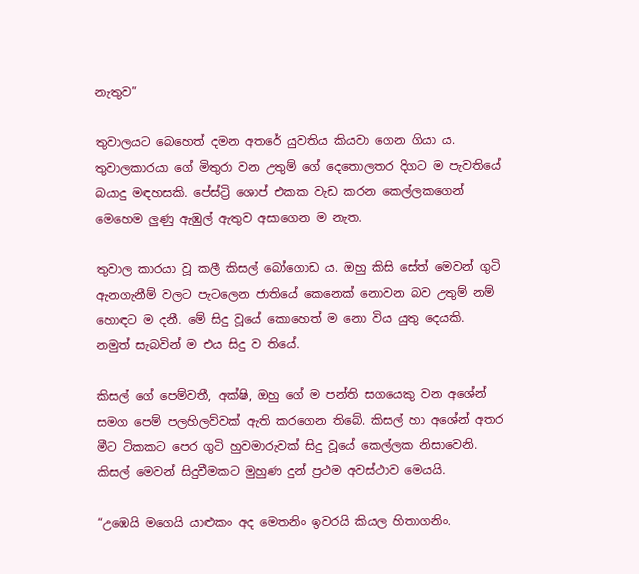නැතුව”

තුවාලයට බෙහෙත් දමන අතරේ යුවතිය කියවා ගෙන ගියා ය. තුවාලකාරයා ගේ මිතුරා වන උතුම් ගේ දෙතොලතර දිගට ම පැවතියේ බයාදු මඳහසකි. පේස්ට්‍රි ශොප් එකක වැඩ කරන කෙල්ලකගෙන් මෙහෙම ලුණු ඇඹුල් ඇතුව අසාගෙන ම නැත.

තුවාල කාරයා වූ කලී කිසල් බෝගොඩ ය. ඔහු කිසි සේත් මෙවන් ගුටි ඇනගැනීම් වලට පැටලෙන ජාතියේ කෙනෙක් නොවන බව උතුම් නම් හොඳට ම දනී. මේ සිදු වූයේ කොහෙත් ම නො විය යුතු දෙයකි. නමුත් සැබවින් ම එය සිදු ව තියේ.

කිසල් ගේ පෙම්වතී, අක්ෂි, ඔහු ගේ ම පන්ති සගයෙකු වන අශේන් සමග පෙම් පලහිලව්වක් ඇති කරගෙන තිබේ. කිසල් හා අශේන් අතර මීට ටිකකට පෙර ගුටි හුවමාරුවක් සිදු වූයේ කෙල්ලක නිසාවෙනි. කිසල් මෙවන් සිදුවීමකට මුහුණ දුන් ප්‍රථම අවස්ථාව මෙයයි.

“උඹෙයි මගෙයි යාළුකං අද මෙතනිං ඉවරයි කියල හිතාගනිං.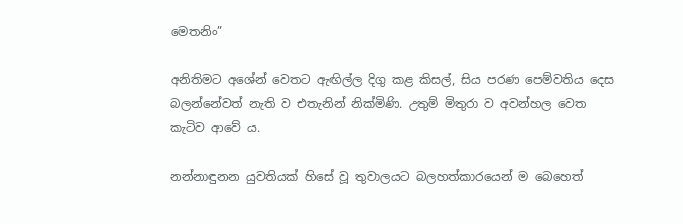මෙතනිං”

අනිතිමට අශේන් වෙතට ඇඟිල්ල දිගු කළ කිසල්, සිය පරණ පෙම්වතිය දෙස බලන්නේවත් නැති ව එතැනින් නික්මිණි. උතුම් මිතුරා ව අවන්හල වෙත කැටිව ආවේ ය.

නන්නාඳුනන යුවතියක් හිසේ වූ තුවාලයට බලහත්කාරයෙන් ම බෙහෙත්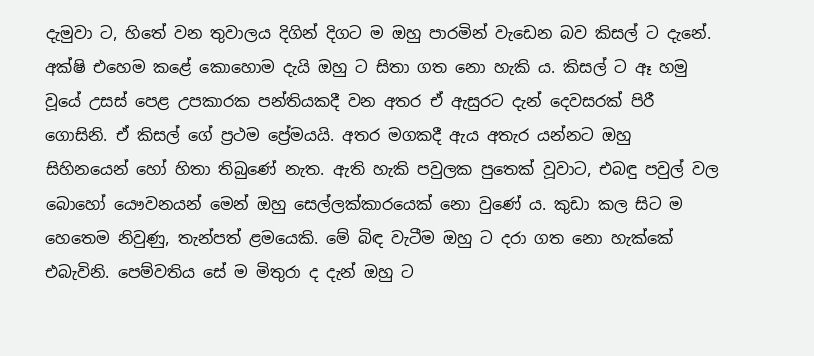දැමුවා ට, හිතේ වන තුවාලය දිගින් දිගට ම ඔහු පාරමින් වැඩෙන බව කිසල් ට දැනේ. අක්ෂි එහෙම කළේ කොහොම දැයි ඔහු ට සිතා ගත නො හැකි ය. කිසල් ට ඈ හමු වූයේ උසස් පෙළ උපකාරක පන්තියකදී වන අතර ඒ ඇසුරට දැන් දෙවසරක් පිරී ගොසිනි. ඒ කිසල් ගේ ප්‍රථම ප්‍රේමයයි. අතර මගකදී ඇය අතැර යන්නට ඔහු සිහිනයෙන් හෝ හිතා තිබුණේ නැත. ඇති හැකි පවුලක පුතෙක් වූවාට, එබඳු පවුල් වල බොහෝ යෞවනයන් මෙන් ඔහු සෙල්ලක්කාරයෙක් නො වුණේ ය. කුඩා කල සිට ම හෙතෙම නිවුණු, තැන්පත් ළමයෙකි. මේ බිඳ වැටීම ඔහු ට දරා ගත නො හැක්කේ එබැවිනි. පෙම්වතිය සේ ම මිතුරා ද දැන් ඔහු ට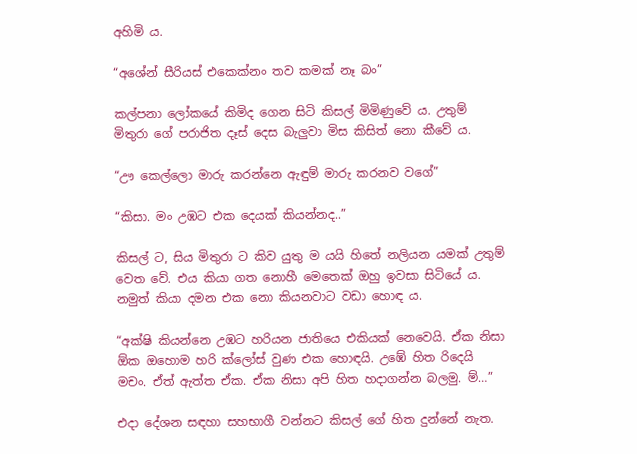අහිමි ය.

“අශේන් සීරියස් එකෙක්නං තව කමක් නෑ බං”

කල්පනා ලෝකයේ කිමිද ගෙන සිටි කිසල් මිමිණුවේ ය. උතුම් මිතුරා ගේ පරාජිත දෑස් දෙස බැලුවා මිස කිසිත් නො කීවේ ය.

“ඌ කෙල්ලො මාරු කරන්නෙ ඇඳුම් මාරු කරනව වගේ”

“කිසා. මං උඹට එක දෙයක් කියන්නද..”

කිසල් ට, සිය මිතුරා ට කිව යුතු ම යයි හිතේ නලියන යමක් උතුම් වෙත වේ. එය කියා ගත නොහී මෙතෙක් ඔහු ඉවසා සිටියේ ය. නමුත් කියා දමන එක නො කියනවාට වඩා හොඳ ය.

“අක්ෂි කියන්නෙ උඹට හරියන ජාතියෙ එකියක් නෙවෙයි. ඒක නිසා ඕක ඔහොම හරි ක්ලෝස් වුණ එක හොඳයි. උඹේ හිත රිදෙයි මචං. ඒත් ඇත්ත ඒක. ඒක නිසා අපි හිත හදාගන්න බලමු. ම්…”

එදා දේශන සඳහා සහභාගී වන්නට කිසල් ගේ හිත දුන්නේ නැත.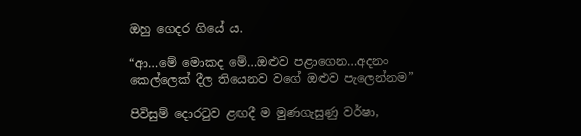ඔහු ගෙදර ගියේ ය.

“ආ…මේ මොකද මේ…ඔළුව පළාගෙන…අදනං කෙල්ලෙක් දීල තියෙනව වගේ ඔළුව පැලෙන්නම”

පිවිසුම් දොරටුව ළඟදී ම මුණගැසුණු වර්ෂා,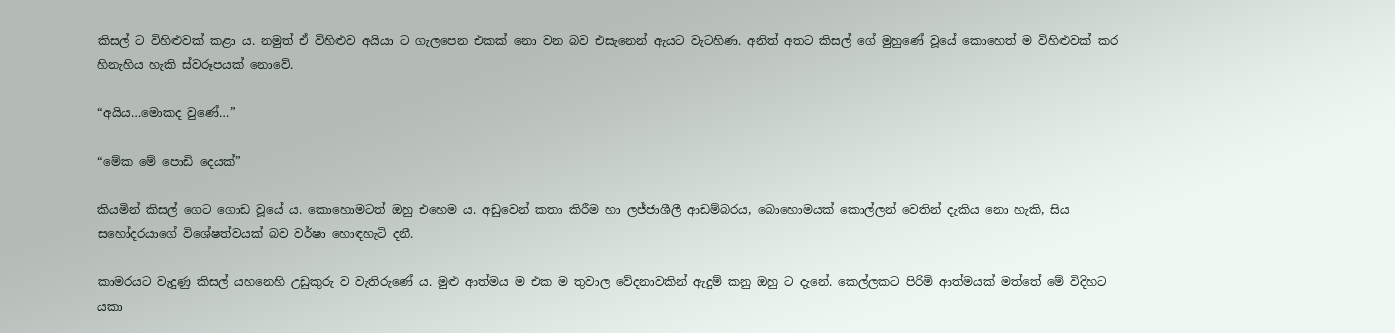කිසල් ට විහිළුවක් කළා ය. නමුත් ඒ විහිළුව අයියා ට ගැලපෙන එකක් නො වන බව එසැනෙන් ඇයට වැටහිණ. අනිත් අතට කිසල් ගේ මුහුණේ වූයේ කොහෙත් ම විහිළුවක් කර හිනැහිය හැකි ස්වරූපයක් නොවේ.

“අයිය…මොකද වුණේ…”

“මේක මේ පොඩි දෙයක්”

කියමින් කිසල් ගෙට ගොඩ වූයේ ය. කොහොමටත් ඔහු එහෙම ය. අඩුවෙන් කතා කිරීම හා ලජ්ජාශීලී ආඩම්බරය, බොහොමයක් කොල්ලන් වෙතින් දැකිය නො හැකි, සිය සහෝදරයාගේ විශේෂත්වයක් බව වර්ෂා හොඳහැටි දනී.

කාමරයට වැදුණු කිසල් යහනෙහි උඩුකුරු ව වැතිරුණේ ය. මුළු ආත්මය ම එක ම තුවාල වේදනාවකින් ඇදුම් කනු ඔහු ට දැනේ. කෙල්ලකට පිරිමි ආත්මයක් මත්තේ මේ විදිහට යකා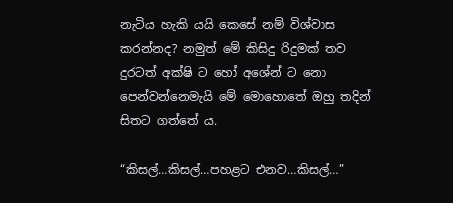නැටිය හැකි යයි කෙසේ නම් විශ්වාස කරන්නද? නමුත් මේ කිසිදු රිදුමක් තව දුරටත් අක්ෂි ට හෝ අශේන් ට නො පෙන්වන්නෙමැයි මේ මොහොතේ ඔහු තදින් සිතට ගත්තේ ය.

“කිසල්…කිසල්…පහළට එනව…කිසල්…”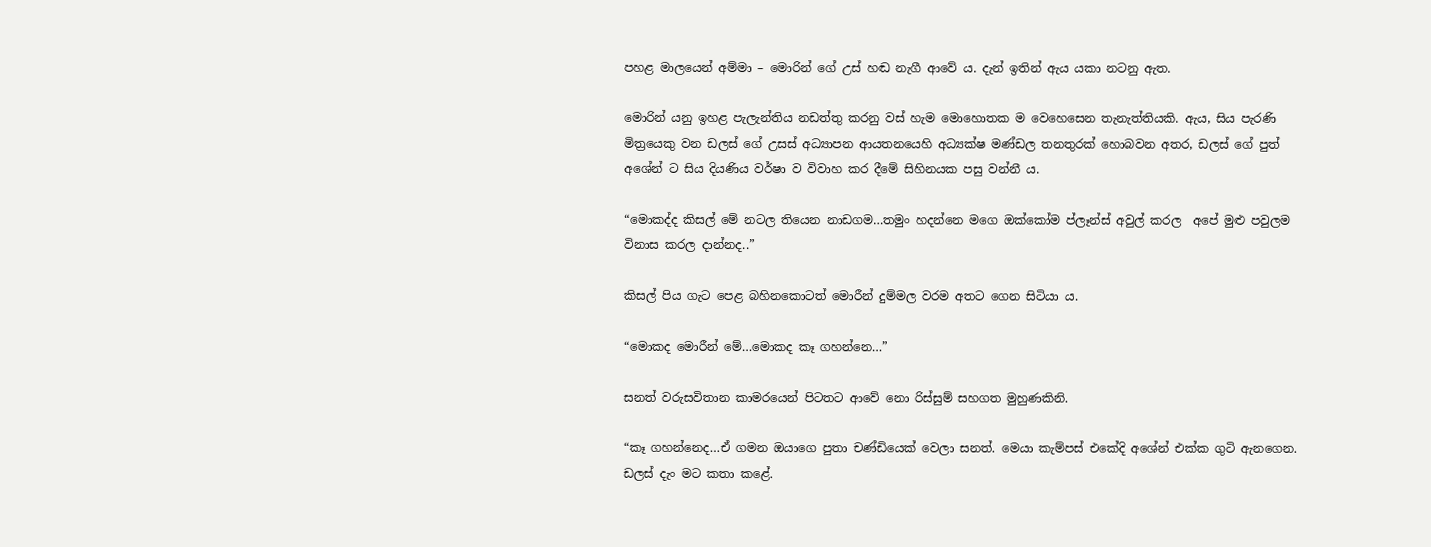පහළ මාලයෙන් අම්මා – මොරින් ගේ උස් හඬ නැගී ආවේ ය. දැන් ඉතින් ඇය යකා නටනු ඇත.

මොරින් යනු ඉහළ පැලැන්තිය නඩත්තු කරනු වස් හැම මොහොතක ම වෙහෙසෙන තැනැත්තියකි. ඇය, සිය පැරණි මිත්‍රයෙකු වන ඩලස් ගේ උසස් අධ්‍යාපන ආයතනයෙහි අධ්‍යක්ෂ මණ්ඩල තනතුරක් හොබවන අතර, ඩලස් ගේ පුත් අශේන් ට සිය දියණිය වර්ෂා ව විවාහ කර දීමේ සිහිනයක පසු වන්නී ය.

“මොකද්ද කිසල් මේ නටල තියෙන නාඩගම…තමුං හදන්නෙ මගෙ ඔක්කෝම ප්ලෑන්ස් අවුල් කරල  අපේ මුළු පවුලම විනාස කරල දාන්නද..”

කිසල් පිය ගැට පෙළ බහිනකොටත් මොරීන් දුම්මල වරම අතට ගෙන සිටියා ය.

“මොකද මොරීන් මේ…මොකද කෑ ගහන්නෙ…”

සනත් වරුසවිතාන කාමරයෙන් පිටතට ආවේ නො රිස්සුම් සහගත මුහුණකිනි.

“කෑ ගහන්නෙද…ඒ ගමන ඔයාගෙ පුතා චණ්ඩියෙක් වෙලා සනත්. මෙයා කැම්පස් එකේදි අශේන් එක්ක ගුටි ඇනගෙන. ඩලස් දැං මට කතා කළේ.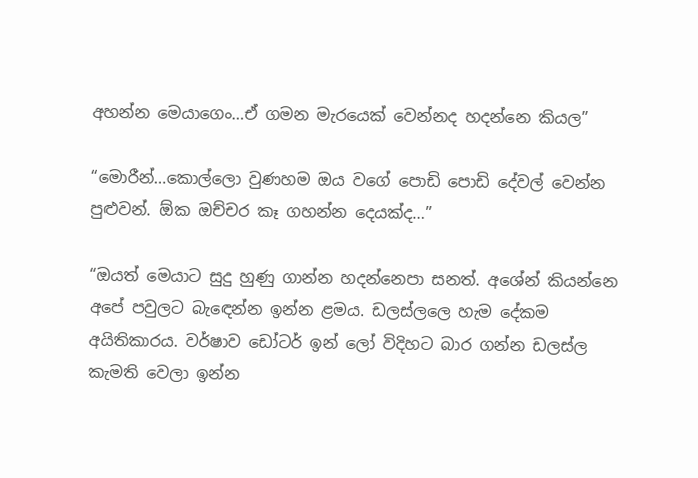අහන්න මෙයාගෙං…ඒ ගමන මැරයෙක් වෙන්නද හදන්නෙ කියල”

“මොරීන්…කොල්ලො වුණහම ඔය වගේ පොඩි පොඩි දේවල් වෙන්න පුළුවන්. ඕක ඔච්චර කෑ ගහන්න දෙයක්ද…”

“ඔයත් මෙයාට සුදු හුණු ගාන්න හදන්නෙපා සනත්. අශේන් කියන්නෙ අපේ පවුලට බැඳෙන්න ඉන්න ළමය. ඩලස්ලලෙ හැම දේකම අයිතිකාරය. වර්ෂාව ඩෝටර් ඉන් ලෝ විදිහට බාර ගන්න ඩලස්ල කැමති වෙලා ඉන්න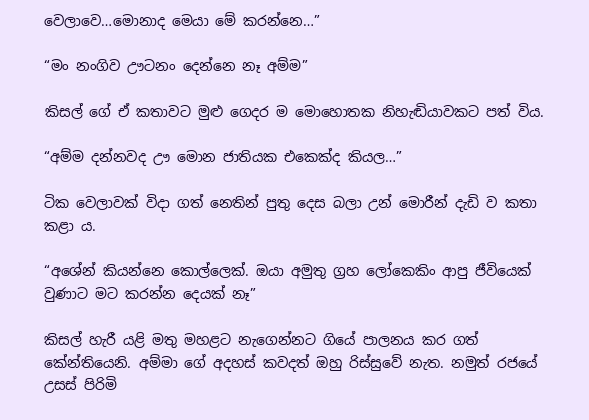වෙලාවෙ…මොනාද මෙයා මේ කරන්නෙ…”

“මං නංගිව ඌටනං දෙන්නෙ නෑ අම්ම”

කිසල් ගේ ඒ කතාවට මුළු ගෙදර ම මොහොතක නිහැඬියාවකට පත් විය.

“අම්ම දන්නවද ඌ මොන ජාතියක එකෙක්ද කියල…”

ටික වෙලාවක් විදා ගත් නෙතින් පුතු දෙස බලා උන් මොරීන් දැඩි ව කතා කළා ය.

“අශේන් කියන්නෙ කොල්ලෙක්. ඔයා අමුතු ග්‍රහ ලෝකෙකිං ආපු ජීවියෙක් වුණාට මට කරන්න දෙයක් නෑ”

කිසල් හැරී යළි මතු මහළට නැගෙන්නට ගියේ පාලනය කර ගත් කේන්තියෙනි. අම්මා ගේ අදහස් කවදත් ඔහු රිස්සුවේ නැත. නමුත් රජයේ උසස් පිරිමි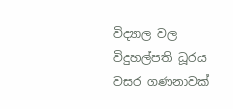විද්‍යාල වල විදුහල්පති ධූරය වසර ගණනාවක්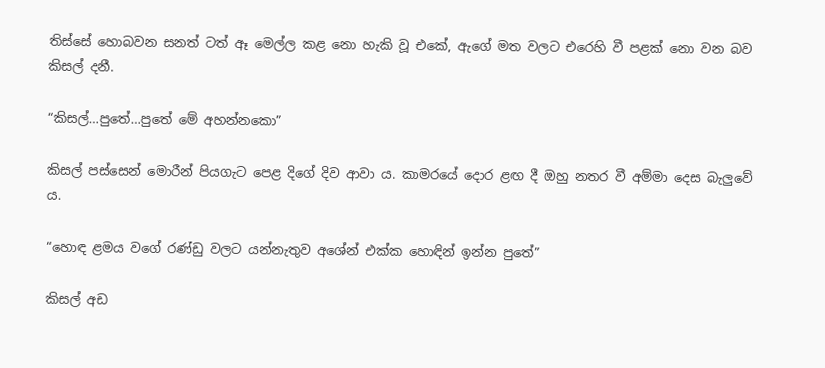තිස්සේ හොබවන සනත් ටත් ඈ මෙල්ල කළ නො හැකි වූ එකේ, ඇගේ මත වලට එරෙහි වී පළක් නො වන බව කිසල් දනී.

“කිසල්…පුතේ…පුතේ මේ අහන්නකො”

කිසල් පස්සෙන් මොරීන් පියගැට පෙළ දිගේ දිව ආවා ය. කාමරයේ දොර ළඟ දී ඔහු නතර වී අම්මා දෙස බැලුවේ ය.

“හොඳ ළමය වගේ රණ්ඩු වලට යන්නැතුව අශේන් එක්ක හොඳින් ඉන්න පුතේ”

කිසල් අඩ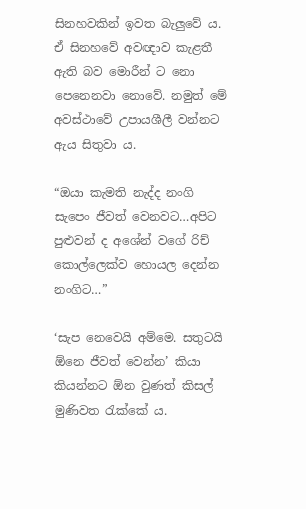සිනහවකින් ඉවත බැලුවේ ය. ඒ සිනහවේ අවඥාව කැළතී ඇති බව මොරීන් ට නො පෙනෙනවා නොවේ. නමුත් මේ අවස්ථාවේ උපායශීලී වන්නට ඇය සිතුවා ය.

“ඔයා කැමති නැද්ද නංගි සැපෙං ජීවත් වෙනවට…අපිට පුළුවන් ද අශේන් වගේ රිච් කොල්ලෙක්ව හොයල දෙන්න නංගිට…”

‘සැප නෙවෙයි අම්මෙ. සතුටයි ඕනෙ ජීවත් වෙන්න’ කියා කියන්නට ඕන වුණත් කිසල් මුණිවත රැක්කේ ය.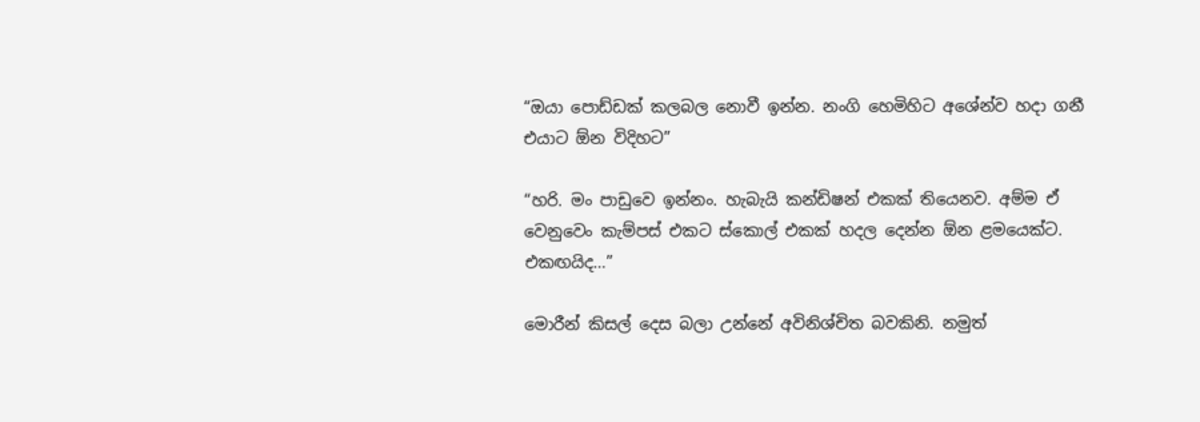“ඔයා පොඩ්ඩක් කලබල නොවී ඉන්න. නංගි හෙමිහිට අශේන්ව හදා ගනී එයාට ඕන විදිහට”

“හරි. මං පාඩුවෙ ඉන්නං. හැබැයි කන්ඩිෂන් එකක් තියෙනව. අම්ම ඒ වෙනුවෙං කැම්පස් එකට ස්කොල් එකක් හදල දෙන්න ඕන ළමයෙක්ට. එකඟයිද…”

මොරීන් කිසල් දෙස බලා උන්නේ අවිනිශ්චිත බවකිනි. නමුත්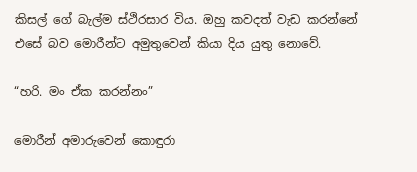කිසල් ගේ බැල්ම ස්ථිරසාර විය. ඔහු කවදත් වැඩ කරන්නේ එසේ බව මොරීන්ට අමුතුවෙන් කියා දිය යුතු නොවේ.

“හරි. මං ඒක කරන්නං”

මොරීන් අමාරුවෙන් කොඳුරා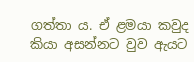ගත්තා ය. ඒ ළමයා කවුද කියා අසන්නට වුව ඇයට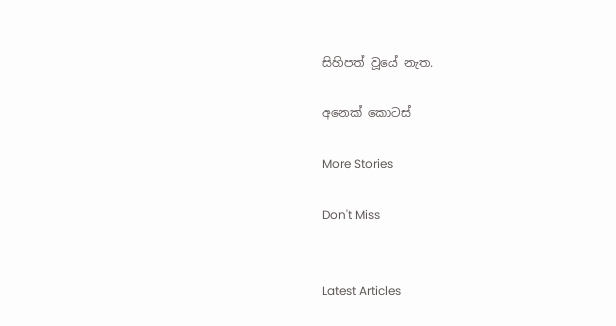සිහිපත් වූයේ නැත.

අනෙක් කොටස්

More Stories

Don't Miss


Latest Articles